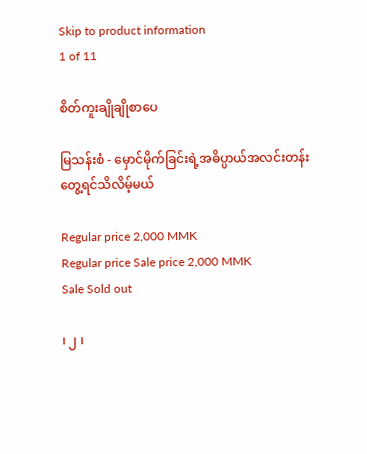Skip to product information
1 of 11

စိတ်ကူးချိုချိုစာပေ

မြသန်းစံ - မှောင်မိုက်ခြင်းရဲ့အဓိပ္ပာယ်အလင်းတန်းတွေ့ရင်သိလိမ့်မယ်

Regular price 2,000 MMK
Regular price Sale price 2,000 MMK
Sale Sold out

၊ ၂ ၊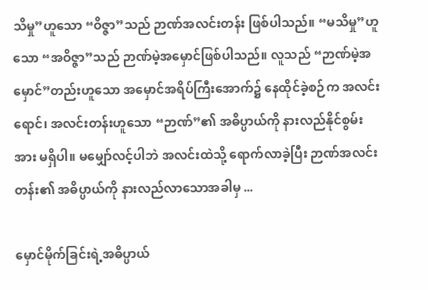သိမှု”ဟူသော “ဝိဇ္ဇာ”သည် ဉာဏ်အလင်းတန်း ဖြစ်ပါသည်။ “မသိမှု”ဟူသော “အဝိဇ္ဇာ”သည် ဉာဏ်မဲ့အမှောင်ဖြစ်ပါသည်။ လူသည် “ဉာဏ်မဲ့အမှောင်”တည်းဟူသော အမှောင်အရိပ်ကြီးအောက်၌ နေထိုင်ခဲ့စဉ်က အလင်းရောင်၊ အလင်းတန်းဟူသော “ဉာဏ်”၏ အဓိပ္ပာယ်ကို နားလည်နိုင်စွမ်းအား မရှိပါ။ မမျှော်လင့်ပါဘဲ အလင်းထဲသို့ ရောက်လာခဲ့ပြီး ဉာဏ်အလင်းတန်း၏ အဓိပ္ပာယ်ကို နားလည်လာသောအခါမှ ...

မှောင်မိုက်ခြင်းရဲ့အဓိပ္ပာယ်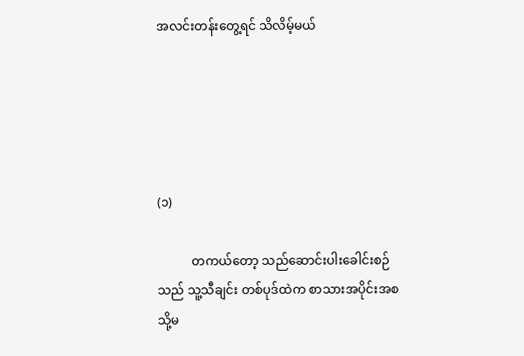အလင်းတန်းတွေ့ရင် သိလိမ့်မယ်





(၁)

           တကယ်တော့ သည်ဆောင်းပါးခေါင်းစဉ်သည် သူ့သီချင်း တစ်ပုဒ်ထဲက စာသားအပိုင်းအစ သို့မ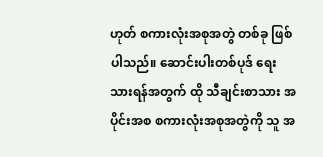ဟုတ် စကားလုံးအစုအတွဲ တစ်ခု ဖြစ်ပါသည်။ ဆောင်းပါးတစ်ပုဒ် ရေးသားရန်အတွက် ထို သီချင်းစာသား အပိုင်းအစ စကားလုံးအစုအတွဲကို သူ အ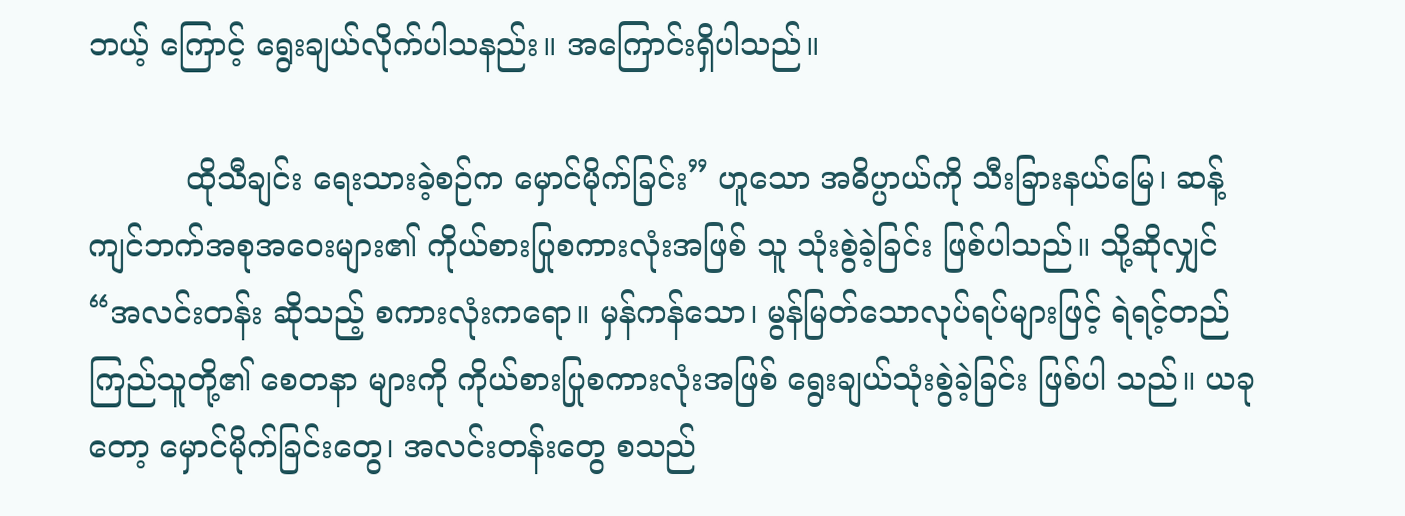ဘယ့် ကြောင့် ရွေးချယ်လိုက်ပါသနည်း။ အကြောင်းရှိပါသည်။

          ထိုသီချင်း ရေးသားခဲ့စဉ်က မှောင်မိုက်ခြင်း” ဟူသော အဓိပ္ပာယ်ကို သီးခြားနယ်မြေ၊ ဆန့်ကျင်ဘက်အစုအဝေးများ၏ ကိုယ်စားပြုစကားလုံးအဖြစ် သူ သုံးစွဲခဲ့ခြင်း ဖြစ်ပါသည်။ သို့ဆိုလျှင် “အလင်းတန်း ဆိုသည့် စကားလုံးကရော။ မှန်ကန်သော၊ မွန်မြတ်သောလုပ်ရပ်များဖြင့် ရဲရင့်တည်ကြည်သူတို့၏ စေတနာ များကို ကိုယ်စားပြုစကားလုံးအဖြစ် ရွေးချယ်သုံးစွဲခဲ့ခြင်း ဖြစ်ပါ သည်။ ယခုတော့ မှောင်မိုက်ခြင်းတွေ၊ အလင်းတန်းတွေ စသည်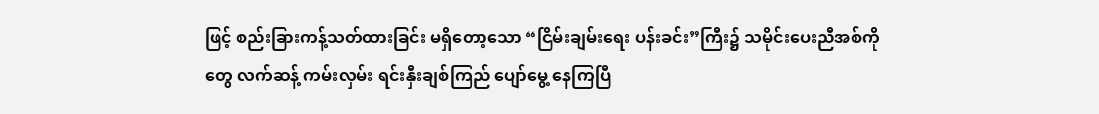ဖြင့် စည်းခြားကန့်သတ်ထားခြင်း မရှိတော့သော “ငြိမ်းချမ်းရေး ပန်းခင်း”ကြီး၌ သမိုင်းပေးညီအစ်ကိုတွေ လက်ဆန့် ကမ်းလှမ်း ရင်းနှီးချစ်ကြည် ပျော်မွေ့ နေကြပြီ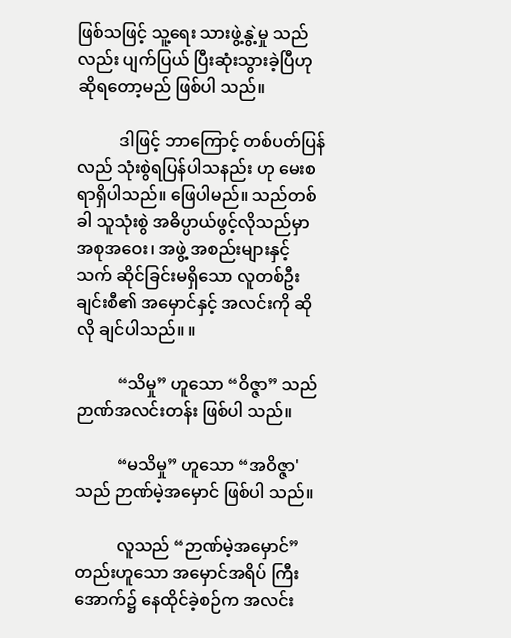ဖြစ်သဖြင့် သူ့ရေး သားဖွဲ့နွဲ့မှု သည်လည်း ပျက်ပြယ် ပြီးဆုံးသွားခဲ့ပြီဟု ဆိုရတော့မည် ဖြစ်ပါ သည်။

          ဒါဖြင့် ဘာကြောင့် တစ်ပတ်ပြန်လည် သုံးစွဲရပြန်ပါသနည်း ဟု မေးစရာရှိပါသည်။ ဖြေပါမည်။ သည်တစ်ခါ သူသုံးစွဲ အဓိပ္ပာယ်ဖွင့်လိုသည်မှာ အစုအဝေး၊ အဖွဲ့ အစည်းများနှင့် သက် ဆိုင်ခြင်းမရှိသော လူတစ်ဦးချင်းစီ၏ အမှောင်နှင့် အလင်းကို ဆိုလို ချင်ပါသည်။ ။

          “သိမှု” ဟူသော “ဝိဇ္ဇာ” သည် ဉာဏ်အလင်းတန်း ဖြစ်ပါ သည်။

          “မသိမှု” ဟူသော “အဝိဇ္ဇာ'သည် ဉာဏ်မဲ့အမှောင် ဖြစ်ပါ သည်။

          လူသည် “ဉာဏ်မဲ့အမှောင်” တည်းဟူသော အမှောင်အရိပ် ကြီးအောက်၌ နေထိုင်ခဲ့စဉ်က အလင်း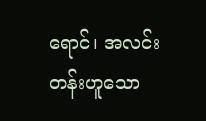ရောင်၊ အလင်းတန်းဟူသော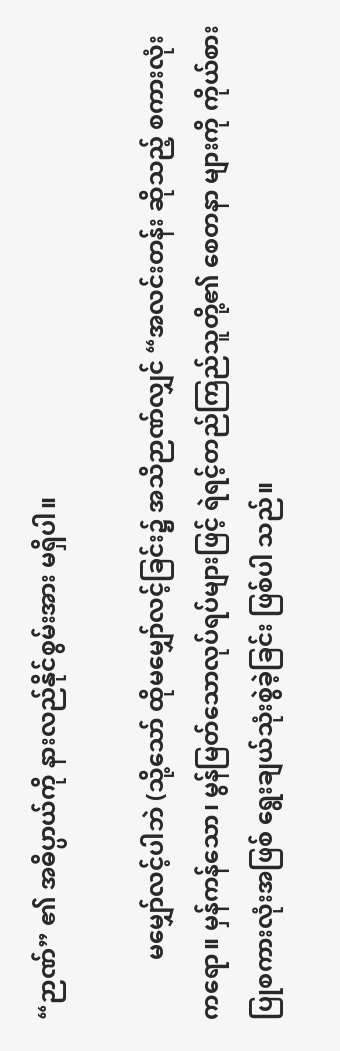“ဉာဏ်” ၏ အဓိပ္ပာယ်ကို နားလည်နိုင်စွမ်းအား မရှိပါ။

          မမျှော်လင့်ပါဘဲ (သို့သော် ထိုမမျှော်လင့်ခြင်း၌ အသိဉာဏ်လျှင် “အလင်းတန်း ဆိုသည့် စကားလုံးကရော။ မှန်ကန်သော၊ မွန်မြတ်သောလုပ်ရပ်များဖြင့် ရဲရင့်တည်ကြည်သူတို့၏ စေတနာ များကို ကိုယ်စားပြုစကားလုံးအဖြစ် ရွေးချယ်သုံးစွဲခဲ့ခြင်း ဖြစ်ပါ သည်။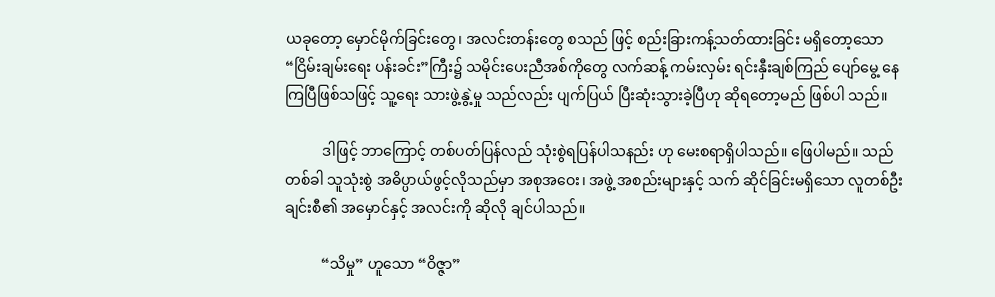ယခုတော့ မှောင်မိုက်ခြင်းတွေ၊ အလင်းတန်းတွေ စသည် ဖြင့် စည်းခြားကန့်သတ်ထားခြင်း မရှိတော့သော “ငြိမ်းချမ်းရေး ပန်းခင်း”ကြီး၌ သမိုင်းပေးညီအစ်ကိုတွေ လက်ဆန့် ကမ်းလှမ်း ရင်းနှီးချစ်ကြည် ပျော်မွေ့ နေကြပြီဖြစ်သဖြင့် သူ့ရေး သားဖွဲ့နွဲ့မှု သည်လည်း ပျက်ပြယ် ပြီးဆုံးသွားခဲ့ပြီဟု ဆိုရတော့မည် ဖြစ်ပါ သည်။

          ဒါဖြင့် ဘာကြောင့် တစ်ပတ်ပြန်လည် သုံးစွဲရပြန်ပါသနည်း ဟု မေးစရာရှိပါသည်။ ဖြေပါမည်။ သည်တစ်ခါ သူသုံးစွဲ အဓိပ္ပာယ်ဖွင့်လိုသည်မှာ အစုအဝေး၊ အဖွဲ့ အစည်းများနှင့် သက် ဆိုင်ခြင်းမရှိသော လူတစ်ဦးချင်းစီ၏ အမှောင်နှင့် အလင်းကို ဆိုလို ချင်ပါသည်။

          “သိမှု” ဟူသော “ဝိဇ္ဇာ”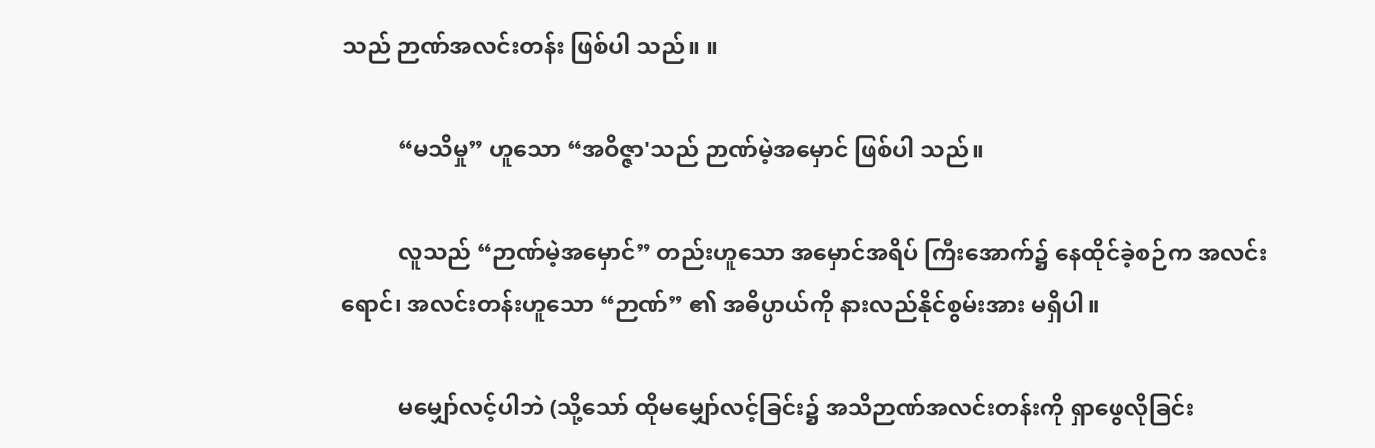သည် ဉာဏ်အလင်းတန်း ဖြစ်ပါ သည်။ ။

          “မသိမှု” ဟူသော “အဝိဇ္ဇာ'သည် ဉာဏ်မဲ့အမှောင် ဖြစ်ပါ သည်။

          လူသည် “ဉာဏ်မဲ့အမှောင်” တည်းဟူသော အမှောင်အရိပ် ကြီးအောက်၌ နေထိုင်ခဲ့စဉ်က အလင်းရောင်၊ အလင်းတန်းဟူသော “ဉာဏ်” ၏ အဓိပ္ပာယ်ကို နားလည်နိုင်စွမ်းအား မရှိပါ။

          မမျှော်လင့်ပါဘဲ (သို့သော် ထိုမမျှော်လင့်ခြင်း၌ အသိဉာဏ်အလင်းတန်းကို ရှာဖွေလိုခြင်း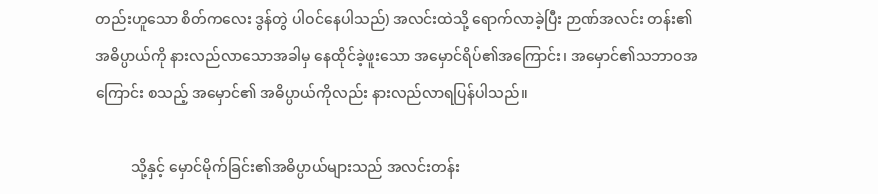တည်းဟူသော စိတ်ကလေး ဒွန်တွဲ ပါဝင်နေပါသည်) အလင်းထဲသို့ ရောက်လာခဲ့ပြီး ဉာဏ်အလင်း တန်း၏ အဓိပ္ပာယ်ကို နားလည်လာသောအခါမှ နေထိုင်ခဲ့ဖူးသော အမှောင်ရိပ်၏အကြောင်း၊ အမှောင်၏သဘာဝအကြောင်း စသည့် အမှောင်၏ အဓိပ္ပာယ်ကိုလည်း နားလည်လာရပြန်ပါသည်။

          သို့နှင့် မှောင်မိုက်ခြင်း၏အဓိပ္ပာယ်များသည် အလင်းတန်း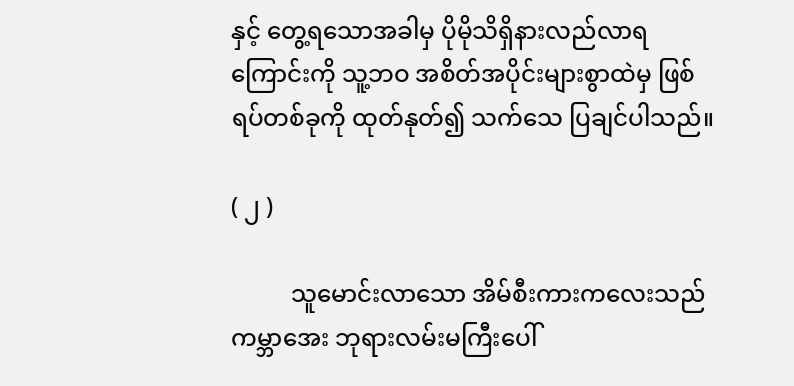နှင့် တွေ့ရသောအခါမှ ပိုမိုသိရှိနားလည်လာရကြောင်းကို သူ့ဘဝ အစိတ်အပိုင်းများစွာထဲမှ ဖြစ်ရပ်တစ်ခုကို ထုတ်နုတ်၍ သက်သေ ပြချင်ပါသည်။

( ၂ )

          သူမောင်းလာသော အိမ်စီးကားကလေးသည် ကမ္ဘာအေး ဘုရားလမ်းမကြီးပေါ်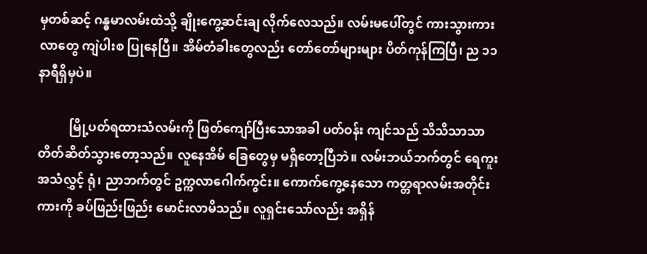မှတစ်ဆင့် ဂန္ဓမာလမ်းထဲသို့ ချိုးကွေ့ဆင်းချ လိုက်လေသည်။ လမ်းမပေါ်တွင် ကားသွားကားလာတွေ ကျဲပါးစ ပြုနေပြီ။ အိမ်တံခါးတွေလည်း တော်တော်များများ ပိတ်ကုန်ကြပြီ၊ ည ၁၁ နာရီရှိမှပဲ။

          မြို့ပတ်ရထားသံလမ်းကို ဖြတ်ကျော်ပြီးသောအခါ ပတ်ဝန်း ကျင်သည် သိသိသာသာ တိတ်ဆိတ်သွားတော့သည်။ လူနေအိမ် ခြေတွေမှ မရှိတော့ပြီဘဲ။ လမ်းဘယ်ဘက်တွင် ရေကူးအသံလွှင့် ရုံ၊ ညာဘက်တွင် ဥက္ကလာဂေါက်ကွင်း။ ကောက်ကွေ့နေသော ကတ္တရာလမ်းအတိုင်း ကားကို ခပ်ဖြည်းဖြည်း မောင်းလာမိသည်။ လူရှင်းသော်လည်း အရှိန်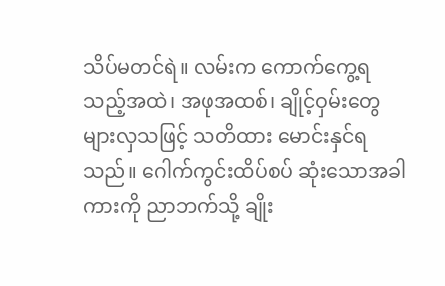သိပ်မတင်ရဲ။ လမ်းက ကောက်ကွေ့ရသည့်အထဲ၊ အဖုအထစ်၊ ချိုင့်ဝှမ်းတွေ များလှသဖြင့် သတိထား မောင်းနှင်ရသည်။ ဂေါက်ကွင်းထိပ်စပ် ဆုံးသောအခါ ကားကို ညာဘက်သို့ ချိုး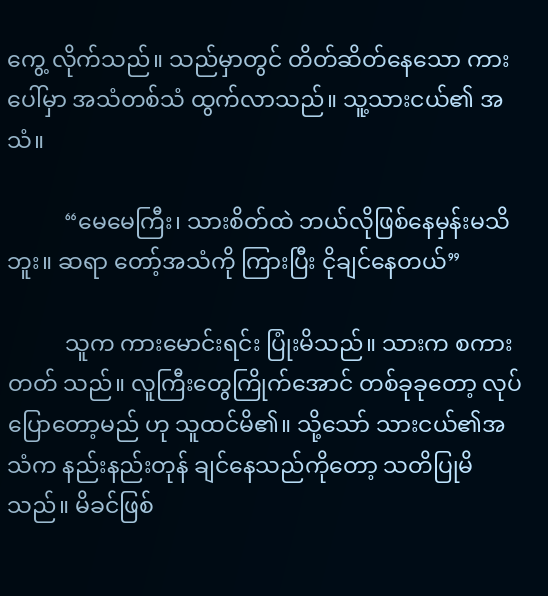ကွေ့ လိုက်သည်။ သည်မှာတွင် တိတ်ဆိတ်နေသော ကားပေါ်မှာ အသံတစ်သံ ထွက်လာသည်။ သူ့သားငယ်၏ အသံ။

          “မေမေကြီး၊ သားစိတ်ထဲ ဘယ်လိုဖြစ်နေမှန်းမသိဘူး။ ဆရာ တော့်အသံကို ကြားပြီး ငိုချင်နေတယ်”

          သူက ကားမောင်းရင်း ပြုံးမိသည်။ သားက စကားတတ် သည်။ လူကြီးတွေကြိုက်အောင် တစ်ခုခုတော့ လုပ်ပြောတော့မည် ဟု သူထင်မိ၏။ သို့သော် သားငယ်၏အသံက နည်းနည်းတုန် ချင်နေသည်ကိုတော့ သတိပြုမိသည်။ မိခင်ဖြစ်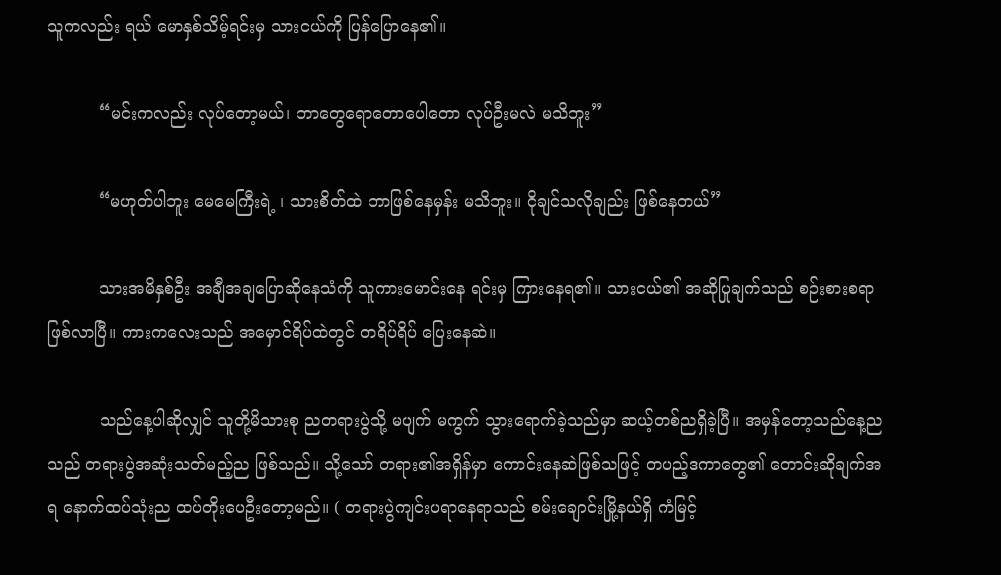သူကလည်း ရယ် မောနှစ်သိမ့်ရင်းမှ သားငယ်ကို ပြန်ပြောနေ၏။

          “မင်းကလည်း လုပ်တော့မယ်၊ ဘာတွေရောတောပေါတော လုပ်ဦးမလဲ မသိဘူး”

          “မဟုတ်ပါဘူး မေမေကြီးရဲ့ ၊ သားစိတ်ထဲ ဘာဖြစ်နေမှန်း မသိဘူး။ ငိုချင်သလိုချည်း ဖြစ်နေတယ်”

          သားအမိနှစ်ဦး အချီအချပြောဆိုနေသံကို သူကားမောင်းနေ ရင်းမှ ကြားနေရ၏။ သားငယ်၏ အဆိုပြုချက်သည် စဉ်းစားစရာ ဖြစ်လာပြီ။ ကားကလေးသည် အမှောင်ရိပ်ထဲတွင် တရိပ်ရိပ် ပြေးနေဆဲ။

          သည်နေ့ပါဆိုလျှင် သူတို့မိသားစု ညတရားပွဲသို့ မပျက် မကွက် သွားရောက်ခဲ့သည်မှာ ဆယ့်တစ်ညရှိခဲ့ပြီ။ အမှန်တော့သည်နေ့ညသည် တရားပွဲအဆုံးသတ်မည့်ည ဖြစ်သည်။ သို့သော် တရား၏အရှိန်မှာ ကောင်းနေဆဲဖြစ်သဖြင့် တပည့်ဒကာတွေ၏ တောင်းဆိုချက်အရ နောက်ထပ်သုံးည ထပ်တိုးပေဦးတော့မည်။ ( တရားပွဲကျင်းပရာနေရာသည် စမ်းချောင်းမြို့နယ်ရှိ ကံမြင့်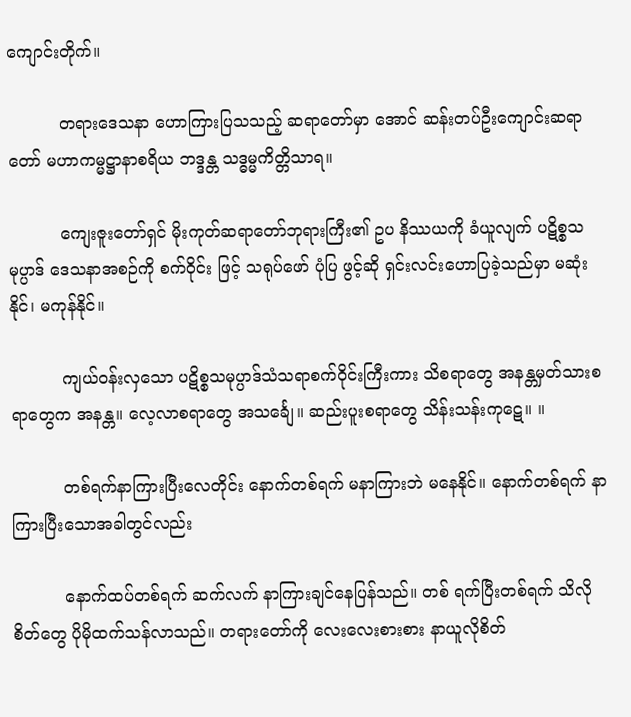ကျောင်းတိုက်။

          တရားဒေသနာ ဟောကြားပြသသည့် ဆရာတော်မှာ အောင် ဆန်းတပ်ဦးကျောင်းဆရာတော် မဟာကမ္မဋ္ဌာနာစရိယ ဘဒ္ဒန္တ သဒ္ဓမ္မကိတ္တိသာရ။

          ကျေးဇူးတော်ရှင် မိုးကုတ်ဆရာတော်ဘုရားကြီး၏ ဥပ နိဿယကို ခံယူလျက် ပဋိစ္စသမုပ္ပာဒ် ဒေသနာအစဉ်ကို စက်ဝိုင်း ဖြင့် သရုပ်ဖော် ပုံပြ ဖွင့်ဆို ရှင်းလင်းဟောပြခဲ့သည်မှာ မဆုံးနိုင်၊ မကုန်နိုင်။

          ကျယ်ဝန်းလှသော ပဋိစ္စသမုပ္ပာဒ်သံသရာစက်ဝိုင်းကြီးကား သိစရာတွေ အနန္တမှတ်သားစရာတွေက အနန္တ။ လေ့လာစရာတွေ အသင်္ချေ။ ဆည်းပူးစရာတွေ သိန်းသန်းကုဋေ။ ။

          တစ်ရက်နာကြားပြီးလေတိုင်း နောက်တစ်ရက် မနာကြားဘဲ မနေနိုင်။ နောက်တစ်ရက် နာကြားပြီးသောအခါတွင်လည်း

          နောက်ထပ်တစ်ရက် ဆက်လက် နာကြားချင်နေပြန်သည်။ တစ် ရက်ပြီးတစ်ရက် သိလိုစိတ်တွေ ပိုမိုထက်သန်လာသည်။ တရားတော်ကို လေးလေးစားစား နာယူလိုစိတ်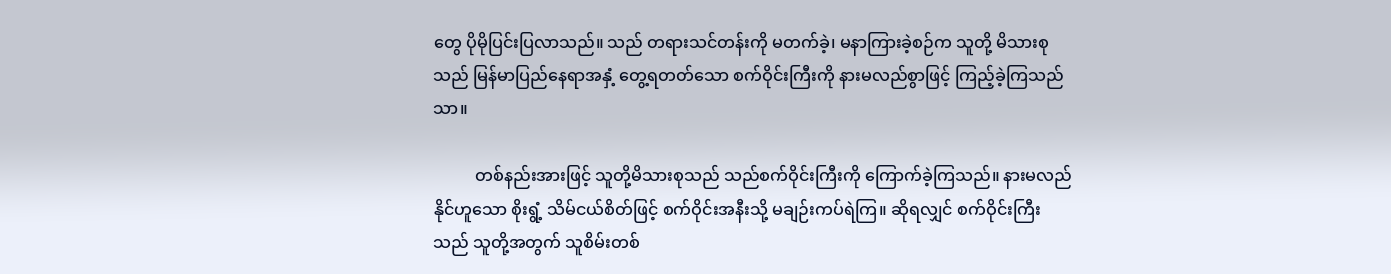တွေ ပိုမိုပြင်းပြလာသည်။ သည် တရားသင်တန်းကို မတက်ခဲ့၊ မနာကြားခဲ့စဉ်က သူတို့ မိသားစုသည် မြန်မာပြည်နေရာအနှံ့ တွေ့ရတတ်သော စက်ဝိုင်းကြီးကို နားမလည်စွာဖြင့် ကြည့်ခဲ့ကြသည်သာ။

          တစ်နည်းအားဖြင့် သူတို့မိသားစုသည် သည်စက်ဝိုင်းကြီးကို ကြောက်ခဲ့ကြသည်။ နားမလည်နိုင်ဟူသော စိုးရွံ့ သိမ်ငယ်စိတ်ဖြင့် စက်ဝိုင်းအနီးသို့ မချဉ်းကပ်ရဲကြ။ ဆိုရလျှင် စက်ဝိုင်းကြီးသည် သူတို့အတွက် သူစိမ်းတစ်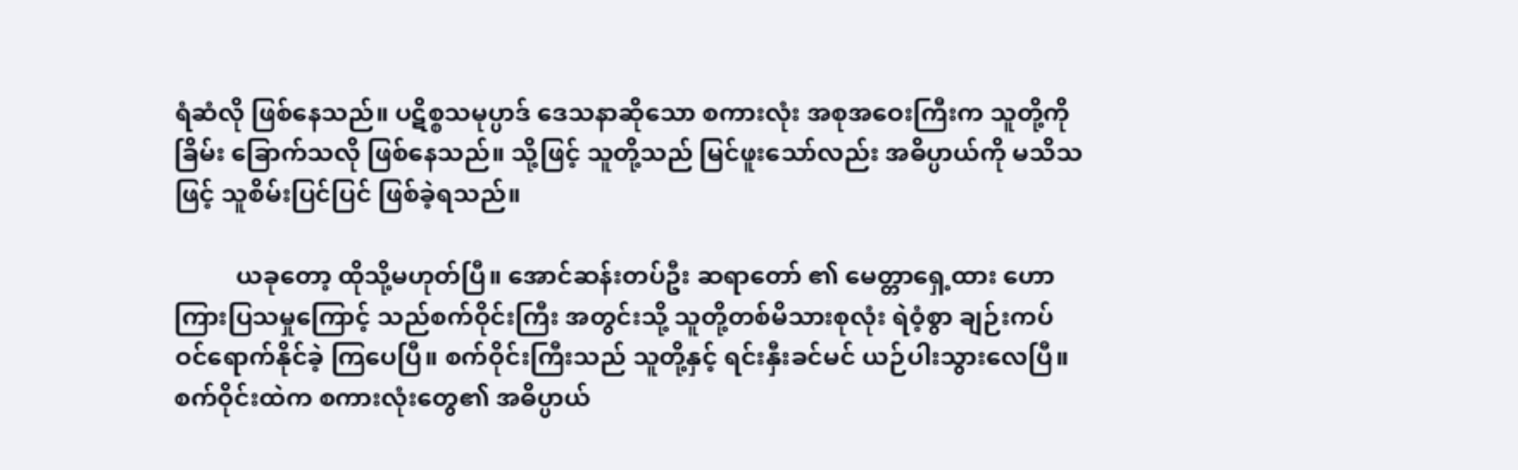ရံဆံလို ဖြစ်နေသည်။ ပဋိစ္စသမုပ္ပာဒ် ဒေသနာဆိုသော စကားလုံး အစုအဝေးကြီးက သူတို့ကို ခြိမ်း ခြောက်သလို ဖြစ်နေသည်။ သို့ဖြင့် သူတို့သည် မြင်ဖူးသော်လည်း အဓိပ္ပာယ်ကို မသိသဖြင့် သူစိမ်းပြင်ပြင် ဖြစ်ခဲ့ရသည်။

          ယခုတော့ ထိုသို့မဟုတ်ပြီ။ အောင်ဆန်းတပ်ဦး ဆရာတော် ၏ မေတ္တာရှေ့ထား ဟောကြားပြသမှုကြောင့် သည်စက်ဝိုင်းကြီး အတွင်းသို့ သူတို့တစ်မိသားစုလုံး ရဲဝံ့စွာ ချဉ်းကပ်ဝင်ရောက်နိုင်ခဲ့ ကြပေပြီ။ စက်ဝိုင်းကြီးသည် သူတို့နှင့် ရင်းနှီးခင်မင် ယဉ်ပါးသွားလေပြီ။ စက်ဝိုင်းထဲက စကားလုံးတွေ၏ အဓိပ္ပာယ်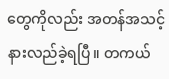တွေကိုလည်း အတန်အသင့် နားလည်ခဲ့ရပြီ။ တကယ်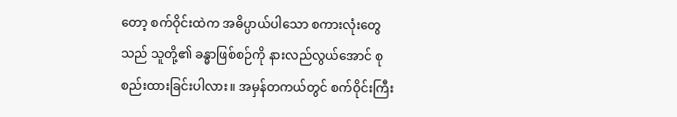တော့ စက်ဝိုင်းထဲက အဓိပ္ပာယ်ပါသော စကားလုံးတွေသည် သူတို့၏ ခန္ဓာဖြစ်စဉ်ကို နားလည်လွယ်အောင် စုစည်းထားခြင်းပါလား။ အမှန်တကယ်တွင် စက်ဝိုင်းကြီး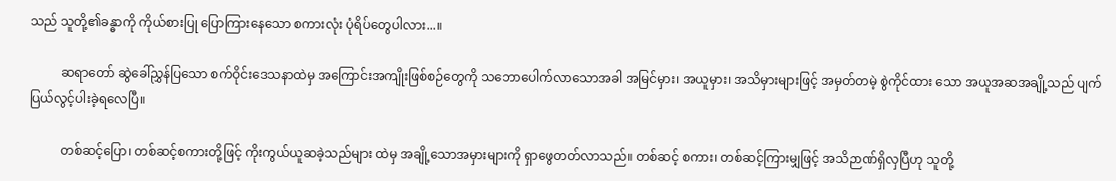သည် သူတို့၏ခန္ဓာကို ကိုယ်စားပြု ပြောကြားနေသော စကားလုံး ပုံရိပ်တွေပါလား...။

          ဆရာတော် ဆွဲခေါ်ညွှန်ပြသော စက်ဝိုင်းဒေသနာထဲမှ အကြောင်းအကျိုးဖြစ်စဉ်တွေကို သဘောပေါက်လာသောအခါ အမြင်မှား၊ အယူမှား၊ အသိမှားများဖြင့် အမှတ်တမဲ့ စွဲကိုင်ထား သော အယူအဆအချို့သည် ပျက်ပြယ်လွင့်ပါးခဲ့ရလေပြီ။

          တစ်ဆင့်ပြော၊ တစ်ဆင့်စကားတို့ဖြင့် ကိုးကွယ်ယူဆခဲ့သည်များ ထဲမှ အချို့သောအမှားများကို ရှာဖွေတတ်လာသည်။ တစ်ဆင့် စကား၊ တစ်ဆင့်ကြားမျှဖြင့် အသိဉာဏ်ရှိလှပြီဟု သူတို့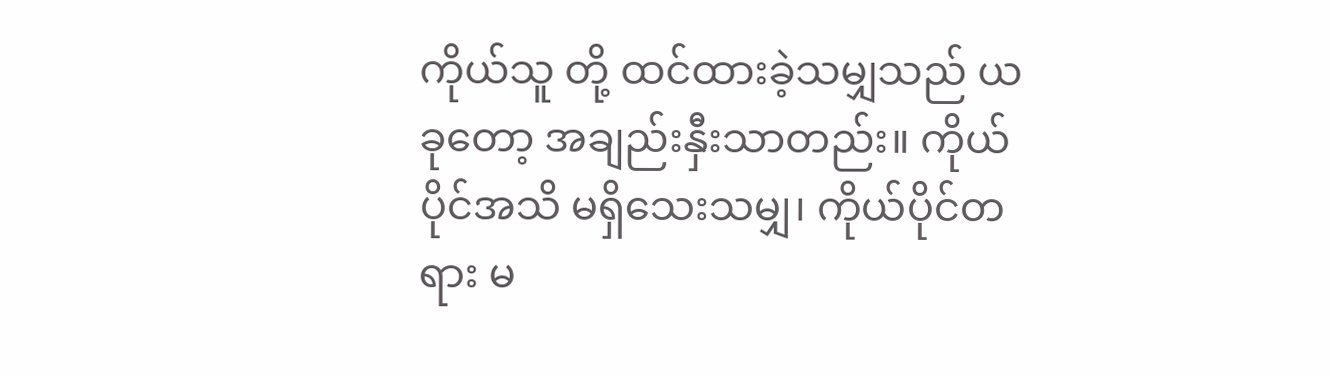ကိုယ်သူ တို့ ထင်ထားခဲ့သမျှသည် ယခုတော့ အချည်းနှီးသာတည်း။ ကိုယ် ပိုင်အသိ မရှိသေးသမျှ၊ ကိုယ်ပိုင်တရား မ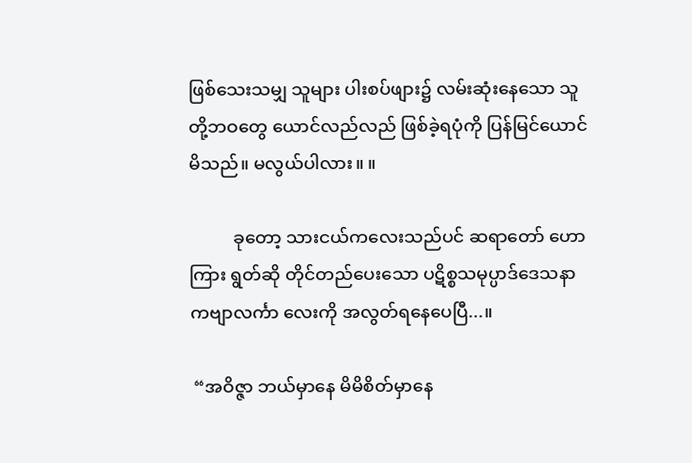ဖြစ်သေးသမျှ သူများ ပါးစပ်ဖျား၌ လမ်းဆုံးနေသော သူတို့ဘဝတွေ ယောင်လည်လည် ဖြစ်ခဲ့ရပုံကို ပြန်မြင်ယောင်မိသည်။ မလွယ်ပါလား။ ။

          ခုတော့ သားငယ်ကလေးသည်ပင် ဆရာတော် ဟောကြား ရွတ်ဆို တိုင်တည်ပေးသော ပဋိစ္စသမုပ္ပာဒ်ဒေသနာ ကဗျာလင်္ကာ လေးကို အလွတ်ရနေပေပြီ...။

 “အဝိဇ္ဇာ ဘယ်မှာနေ မိမိစိတ်မှာနေ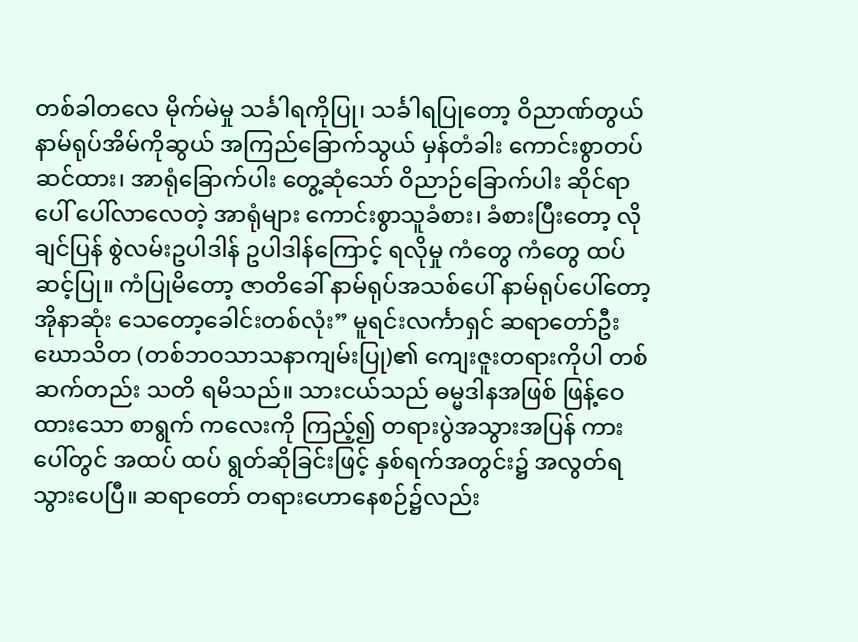တစ်ခါတလေ မိုက်မဲမှု သင်္ခါရကိုပြု၊ သင်္ခါရပြုတော့ ဝိညာဏ်တွယ် နာမ်ရုပ်အိမ်ကိုဆွယ် အကြည်ခြောက်သွယ် မှန်တံခါး ကောင်းစွာတပ်ဆင်ထား၊ အာရုံခြောက်ပါး တွေ့ဆုံသော် ဝိညာဉ်ခြောက်ပါး ဆိုင်ရာပေါ် ပေါ်လာလေတဲ့ အာရုံများ ကောင်းစွာသူခံစား၊ ခံစားပြီးတော့ လိုချင်ပြန် စွဲလမ်းဥပါဒါန် ဥပါဒါန်ကြောင့် ရလိုမှု ကံတွေ ကံတွေ ထပ်ဆင့်ပြု။ ကံပြုမိတော့ ဇာတိခေါ် နာမ်ရုပ်အသစ်ပေါ် နာမ်ရုပ်ပေါ်တော့ အိုနာဆုံး သေတော့ခေါင်းတစ်လုံး” မူရင်းလင်္ကာရှင် ဆရာတော်ဦးဃောသိတ (တစ်ဘဝသာသနာကျမ်းပြု)၏ ကျေးဇူးတရားကိုပါ တစ်ဆက်တည်း သတိ ရမိသည်။ သားငယ်သည် ဓမ္မဒါနအဖြစ် ဖြန့်ဝေထားသော စာရွက် ကလေးကို ကြည့်၍ တရားပွဲအသွားအပြန် ကားပေါ်တွင် အထပ် ထပ် ရွတ်ဆိုခြင်းဖြင့် နှစ်ရက်အတွင်း၌ အလွတ်ရသွားပေပြီ။ ဆရာတော် တရားဟောနေစဉ်၌လည်း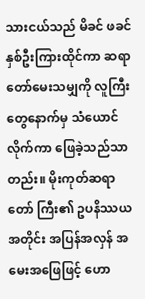သားငယ်သည် မိခင် ဖခင် နှစ်ဦးကြားထိုင်ကာ ဆရာတော်မေးသမျှကို လူကြီးတွေနောက်မှ သံယောင်လိုက်ကာ ဖြေခဲ့သည်သာတည်း။ မိုးကုတ်ဆရာတော် ကြီး၏ ဥပနိဿယအတိုင်း အပြန်အလှန် အမေးအဖြေဖြင့် ဟော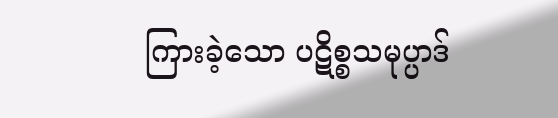ကြားခဲ့သော ပဋိစ္စသမုပ္ပာဒ်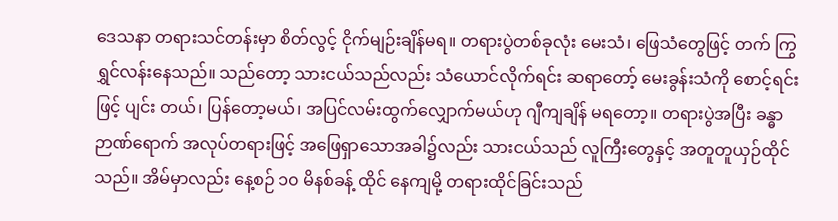ဒေသနာ တရားသင်တန်းမှာ စိတ်လွင့် ငိုက်မျဉ်းချိန်မရ။ တရားပွဲတစ်ခုလုံး မေးသံ၊ ဖြေသံတွေဖြင့် တက် ကြွရွှင်လန်းနေသည်။ သည်တော့ သားငယ်သည်လည်း သံယောင်လိုက်ရင်း ဆရာတော့် မေးခွန်းသံကို စောင့်ရင်းဖြင့် ပျင်း တယ်၊ ပြန်တော့မယ်၊ အပြင်လမ်းထွက်လျှောက်မယ်ဟု ဂျီကျချိန် မရတော့။ တရားပွဲအပြီး ခန္ဓာဉာဏ်ရောက် အလုပ်တရားဖြင့် အဖြေရှာသောအခါ၌လည်း သားငယ်သည် လူကြီးတွေနှင့် အတူတူယှဉ်ထိုင်သည်။ အိမ်မှာလည်း နေ့စဉ် ၁၀ မိနစ်ခန့် ထိုင် နေကျမို့ တရားထိုင်ခြင်းသည်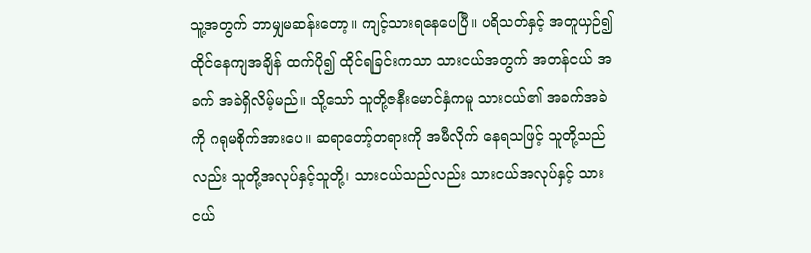သူ့အတွက် ဘာမျှမဆန်းတော့။ ကျင့်သားရနေပေပြီ။ ပရိသတ်နှင့် အတူယှဉ်၍ ထိုင်နေကျအချိန် ထက်ပို၍ ထိုင်ရခြင်းကသာ သားငယ်အတွက် အတန်ငယ် အခက် အခဲရှိလိမ့်မည်။ သို့သော် သူတို့ဇနီးမောင်နှံကမူ သားငယ်၏ အခက်အခဲကို ဂရုမစိုက်အားပေ။ ဆရာတော့်တရားကို အမီလိုက် နေရသဖြင့် သူတို့သည်လည်း သူတို့အလုပ်နှင့်သူတို့၊ သားငယ်သည်လည်း သားငယ်အလုပ်နှင့် သားငယ်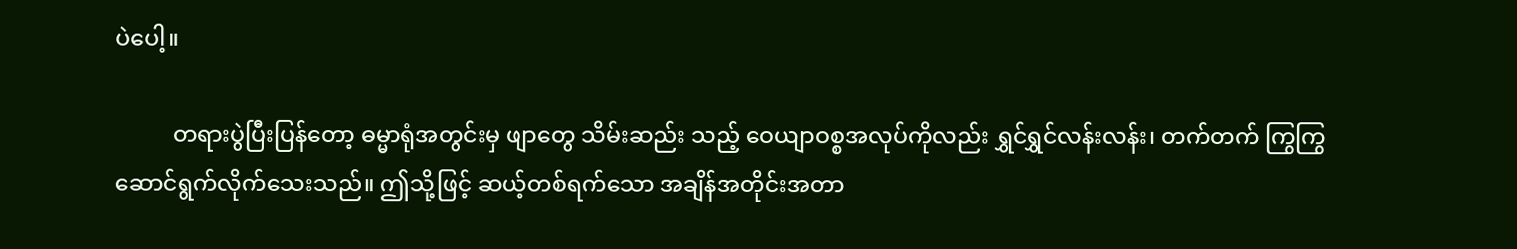ပဲပေါ့။

          တရားပွဲပြီးပြန်တော့ ဓမ္မာရုံအတွင်းမှ ဖျာတွေ သိမ်းဆည်း သည့် ဝေယျာဝစ္စအလုပ်ကိုလည်း ရွှင်ရွှင်လန်းလန်း၊ တက်တက် ကြွကြွ ဆောင်ရွက်လိုက်သေးသည်။ ဤသို့ဖြင့် ဆယ့်တစ်ရက်သော အချိန်အတိုင်းအတာ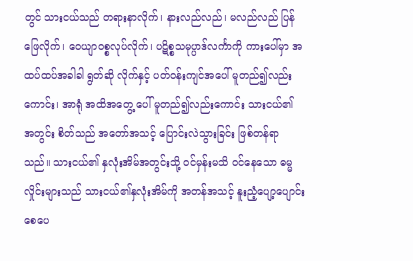တွင် သားငယ်သည် တရားနာလိုက်၊ နားလည်လည်၊ မလည်လည် ပြန်ဖြေလိုက်၊ ဝေယျာဝစ္စလုပ်လိုက်၊ ပဋိစ္စသမုပ္ပာဒ်လင်္ကာကို ကားပေါ်မှာ အထပ်ထပ်အခါခါ ရွတ်ဆို လိုက်နှင့် ပတ်ဝန်းကျင်အပေါ် မူတည်၍လည်းကောင်း၊ အာရုံ အထိအတွေ့ ပေါ် မူတည်၍လည်းကောင်း သားငယ်၏ အတွင်း စိတ်သည် အတော်အသင့် ပြောင်းလဲသွားခြင်း ဖြစ်တန်ရာသည်။ သားငယ်၏ နှလုံးအိမ်အတွင်းသို့ ဝင်မှန်းမသိ ဝင်နေသော ဓမ္မ လှိုင်းများသည် သားငယ်၏နှလုံးအိမ်ကို အတန်အသင့် နူးညံ့ပျော့ပျောင်းစေပေ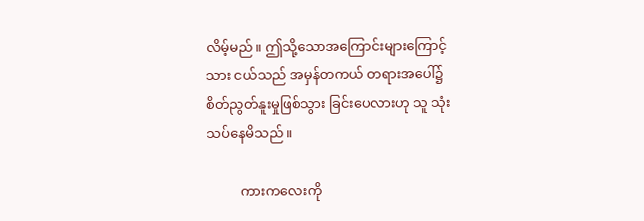လိမ့်မည်။ ဤသို့သောအကြောင်းများကြောင့် သား ငယ်သည် အမှန်တကယ် တရားအပေါ်၌ စိတ်ညွတ်နူးမှုဖြစ်သွား ခြင်းပေလားဟု သူ သုံးသပ်နေမိသည်။

          ကားကလေးကို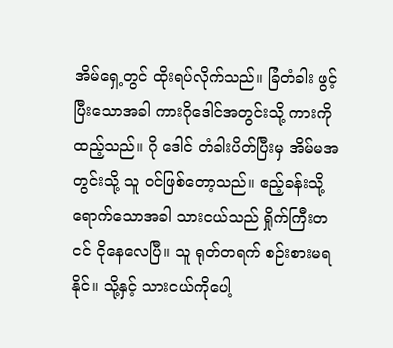အိမ်ရှေ့တွင် ထိုးရပ်လိုက်သည်။ ခြံတံခါး ဖွင့်ပြီးသောအခါ ကားဂိုဒေါင်အတွင်းသို့ ကားကိုထည့်သည်။ ဂို ဒေါင် တံခါးပိတ်ပြီးမှ အိမ်မအတွင်းသို့ သူ ဝင်ဖြစ်တော့သည်။ ဧည့်ခန်းသို့ရောက်သောအခါ သားငယ်သည် ရှိုက်ကြီးတငင် ငိုနေလေပြီ။ သူ ရုတ်တရက် စဉ်းစားမရနိုင်။ သို့နှင့် သားငယ်ကိုပေါ့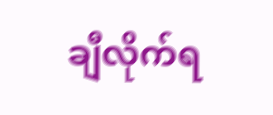ချီလိုက်ရ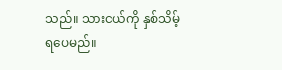သည်။ သားငယ်ကို နှစ်သိမ့်ရပေမည်။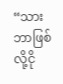“သား ဘာဖြစ်လို့ငို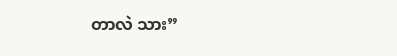တာလဲ သား”